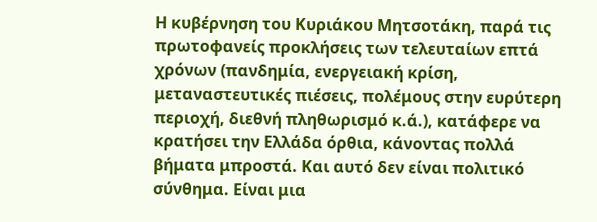Η κυβέρνηση του Κυριάκου Μητσοτάκη, παρά τις πρωτοφανείς προκλήσεις των τελευταίων επτά χρόνων (πανδημία, ενεργειακή κρίση, μεταναστευτικές πιέσεις, πολέμους στην ευρύτερη περιοχή, διεθνή πληθωρισμό κ.ά.), κατάφερε να κρατήσει την Ελλάδα όρθια, κάνοντας πολλά βήματα μπροστά. Και αυτό δεν είναι πολιτικό σύνθημα. Είναι μια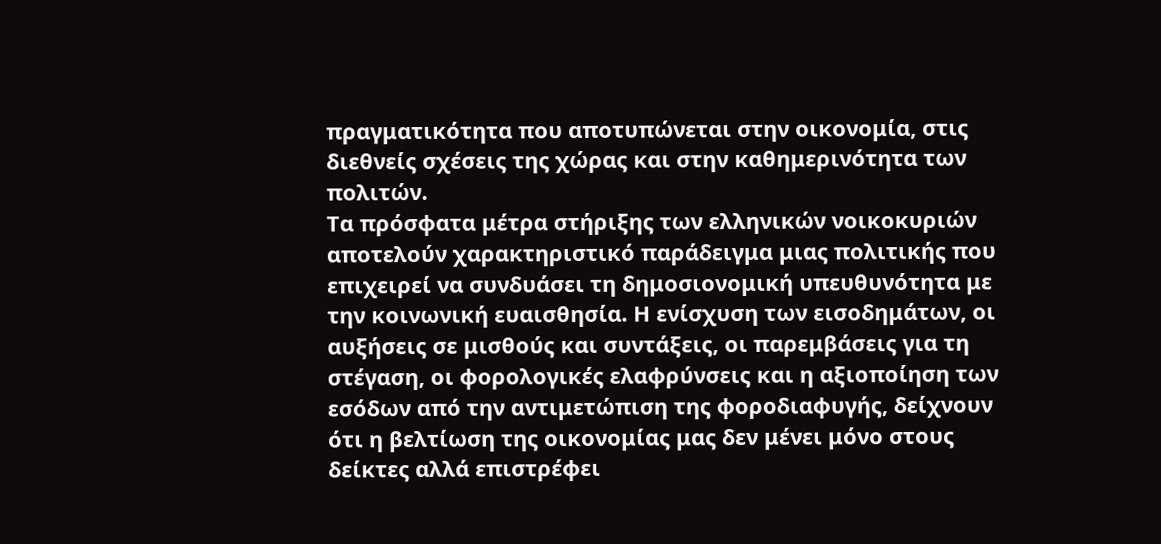πραγματικότητα που αποτυπώνεται στην οικονομία, στις διεθνείς σχέσεις της χώρας και στην καθημερινότητα των πολιτών.
Τα πρόσφατα μέτρα στήριξης των ελληνικών νοικοκυριών αποτελούν χαρακτηριστικό παράδειγμα μιας πολιτικής που επιχειρεί να συνδυάσει τη δημοσιονομική υπευθυνότητα με την κοινωνική ευαισθησία. Η ενίσχυση των εισοδημάτων, οι αυξήσεις σε μισθούς και συντάξεις, οι παρεμβάσεις για τη στέγαση, οι φορολογικές ελαφρύνσεις και η αξιοποίηση των εσόδων από την αντιμετώπιση της φοροδιαφυγής, δείχνουν ότι η βελτίωση της οικονομίας μας δεν μένει μόνο στους δείκτες αλλά επιστρέφει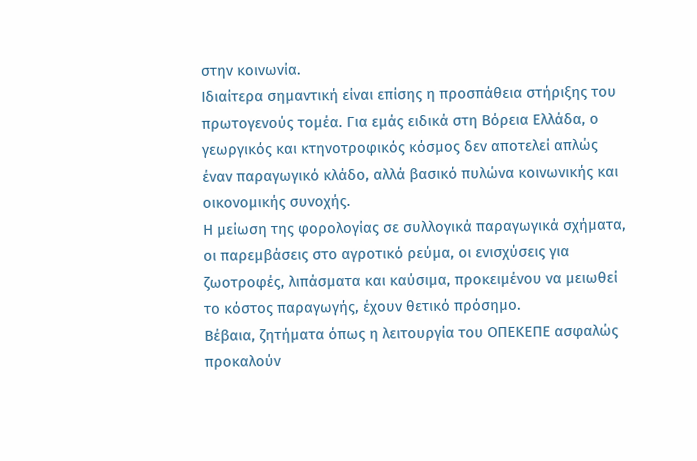στην κοινωνία.
Ιδιαίτερα σημαντική είναι επίσης η προσπάθεια στήριξης του πρωτογενούς τομέα. Για εμάς ειδικά στη Βόρεια Ελλάδα, ο γεωργικός και κτηνοτροφικός κόσμος δεν αποτελεί απλώς έναν παραγωγικό κλάδο, αλλά βασικό πυλώνα κοινωνικής και οικονομικής συνοχής.
Η μείωση της φορολογίας σε συλλογικά παραγωγικά σχήματα, οι παρεμβάσεις στο αγροτικό ρεύμα, οι ενισχύσεις για ζωοτροφές, λιπάσματα και καύσιμα, προκειμένου να μειωθεί το κόστος παραγωγής, έχουν θετικό πρόσημο.
Βέβαια, ζητήματα όπως η λειτουργία του ΟΠΕΚΕΠΕ ασφαλώς προκαλούν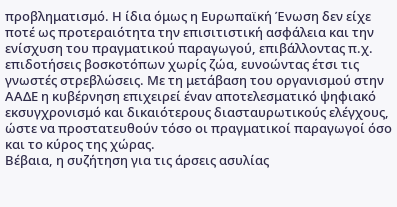προβληματισμό. Η ίδια όμως η Ευρωπαϊκή Ένωση δεν είχε ποτέ ως προτεραιότητα την επισιτιστική ασφάλεια και την ενίσχυση του πραγματικού παραγωγού, επιβάλλοντας π.χ. επιδοτήσεις βοσκοτόπων χωρίς ζώα, ευνοώντας έτσι τις γνωστές στρεβλώσεις. Με τη μετάβαση του οργανισμού στην ΑΑΔΕ η κυβέρνηση επιχειρεί έναν αποτελεσματικό ψηφιακό εκσυγχρονισμό και δικαιότερους διασταυρωτικούς ελέγχους, ώστε να προστατευθούν τόσο οι πραγματικοί παραγωγοί όσο και το κύρος της χώρας.
Βέβαια, η συζήτηση για τις άρσεις ασυλίας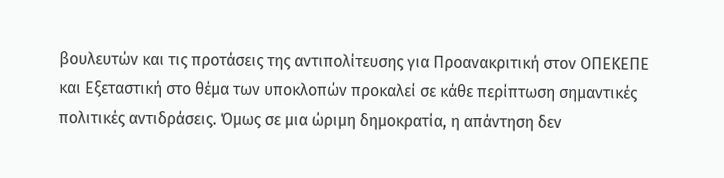βουλευτών και τις προτάσεις της αντιπολίτευσης για Προανακριτική στον ΟΠΕΚΕΠΕ και Εξεταστική στο θέμα των υποκλοπών προκαλεί σε κάθε περίπτωση σημαντικές πολιτικές αντιδράσεις. Όμως σε μια ώριμη δημοκρατία, η απάντηση δεν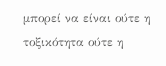μπορεί να είναι ούτε η τοξικότητα ούτε η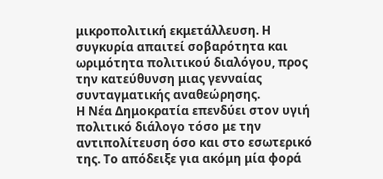μικροπολιτική εκμετάλλευση. Η συγκυρία απαιτεί σοβαρότητα και ωριμότητα πολιτικού διαλόγου, προς την κατεύθυνση μιας γενναίας συνταγματικής αναθεώρησης.
Η Νέα Δημοκρατία επενδύει στον υγιή πολιτικό διάλογο τόσο με την αντιπολίτευση όσο και στο εσωτερικό της. Το απόδειξε για ακόμη μία φορά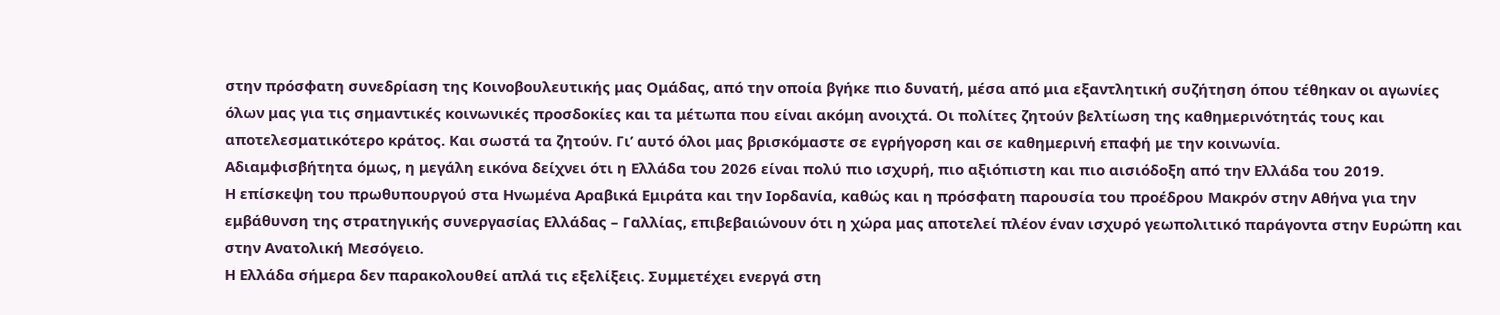στην πρόσφατη συνεδρίαση της Κοινοβουλευτικής μας Ομάδας, από την οποία βγήκε πιο δυνατή, μέσα από μια εξαντλητική συζήτηση όπου τέθηκαν οι αγωνίες όλων μας για τις σημαντικές κοινωνικές προσδοκίες και τα μέτωπα που είναι ακόμη ανοιχτά. Οι πολίτες ζητούν βελτίωση της καθημερινότητάς τους και αποτελεσματικότερο κράτος. Και σωστά τα ζητούν. Γι’ αυτό όλοι μας βρισκόμαστε σε εγρήγορση και σε καθημερινή επαφή με την κοινωνία.
Αδιαμφισβήτητα όμως, η μεγάλη εικόνα δείχνει ότι η Ελλάδα του 2026 είναι πολύ πιο ισχυρή, πιο αξιόπιστη και πιο αισιόδοξη από την Ελλάδα του 2019.
Η επίσκεψη του πρωθυπουργού στα Ηνωμένα Αραβικά Εμιράτα και την Ιορδανία, καθώς και η πρόσφατη παρουσία του προέδρου Μακρόν στην Αθήνα για την εμβάθυνση της στρατηγικής συνεργασίας Ελλάδας – Γαλλίας, επιβεβαιώνουν ότι η χώρα μας αποτελεί πλέον έναν ισχυρό γεωπολιτικό παράγοντα στην Ευρώπη και στην Ανατολική Μεσόγειο.
Η Ελλάδα σήμερα δεν παρακολουθεί απλά τις εξελίξεις. Συμμετέχει ενεργά στη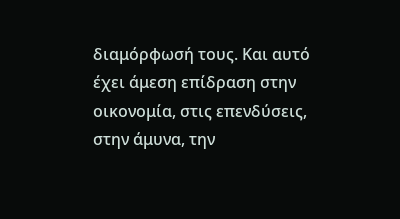διαμόρφωσή τους. Και αυτό έχει άμεση επίδραση στην οικονομία, στις επενδύσεις, στην άμυνα, την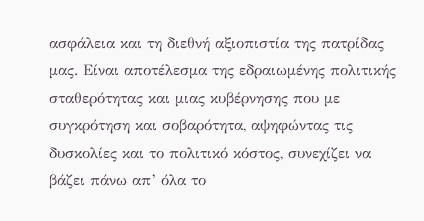ασφάλεια και τη διεθνή αξιοπιστία της πατρίδας μας. Είναι αποτέλεσμα της εδραιωμένης πολιτικής σταθερότητας και μιας κυβέρνησης που με συγκρότηση και σοβαρότητα, αψηφώντας τις δυσκολίες και το πολιτικό κόστος, συνεχίζει να βάζει πάνω απ’ όλα το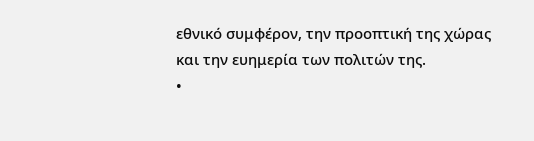εθνικό συμφέρον, την προοπτική της χώρας και την ευημερία των πολιτών της.
•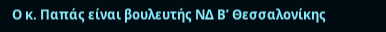Ο κ. Παπάς είναι βουλευτής ΝΔ Β’ Θεσσαλονίκης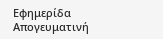Εφημερίδα Απογευματινή